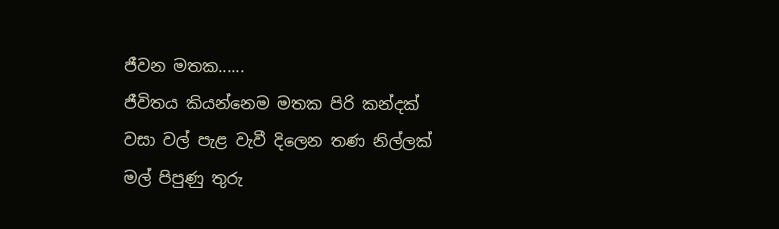ජීවන මතක......
ජීවිතය කියන්නෙම මතක පිරි කන්දක්
වසා වල් පැළ වැවී දිලෙන තණ නිල්ලක්
මල් පිපුණු තුරු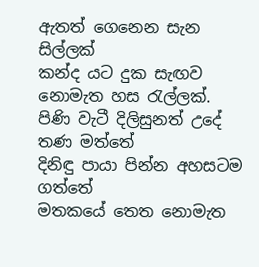ඇතත් ගෙනෙන සැන සිල්ලක්
කන්ද යට දුක සැඟව නොමැත හස රැල්ලක්.
පිණි වැටී දිලිසුනත් උදේ තණ මත්තේ
දිනිඳු පායා පින්න අහසටම ගත්තේ
මතකයේ තෙත නොමැත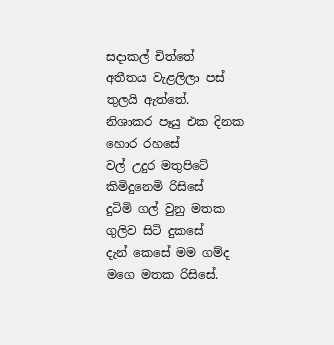සදාකල් චිත්තේ
අතීතය වැළලිලා පස් තුලයි ඇත්තේ.
නිශාකර පෑයු එක දිනක හොර රහසේ
වල් උදුර මතුපිටේ කිමිදුනෙමි රිසිසේ
දුටිමි ගල් වුනු මතක ගුලිව සිටි දුකසේ
දැන් කෙසේ මම ගම්ද මගෙ මතක රිසිසේ.